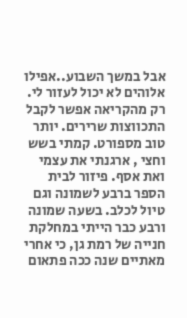אבל במשך השבוע..אפילו אלוהים לא יכול לעזור לי. רק מהקריאה אפשר לקבל התכווצות שרירים. יותר טוב מספורט. קמתי בשש וחצי , ארגנתי את עצמי ואת אסף. פיזור לבית הספר ברבע לשמונה וגם טיול לכלב. בשעה שמונה ורבע כבר הייתי במחלקת חנייה של רמת גן, כי אחרי מאתיים שנה ככה פתאום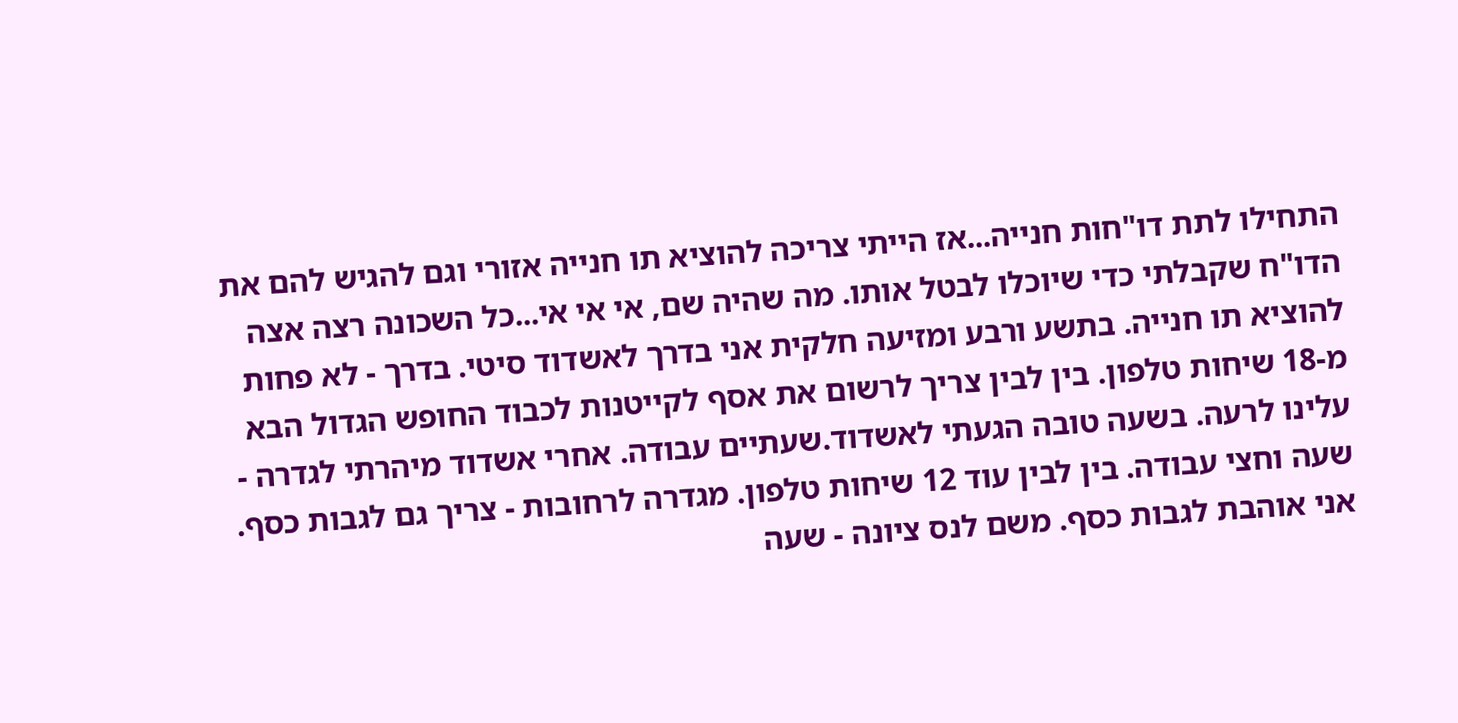התחילו לתת דו"חות חנייה...אז הייתי צריכה להוציא תו חנייה אזורי וגם להגיש להם את הדו"ח שקבלתי כדי שיוכלו לבטל אותו. מה שהיה שם, אי אי אי...כל השכונה רצה אצה להוציא תו חנייה. בתשע ורבע ומזיעה חלקית אני בדרך לאשדוד סיטי. בדרך - לא פחות מ-18 שיחות טלפון. בין לבין צריך לרשום את אסף לקייטנות לכבוד החופש הגדול הבא עלינו לרעה. בשעה טובה הגעתי לאשדוד.שעתיים עבודה. אחרי אשדוד מיהרתי לגדרה - שעה וחצי עבודה. בין לבין עוד 12 שיחות טלפון. מגדרה לרחובות - צריך גם לגבות כסף. אני אוהבת לגבות כסף. משם לנס ציונה - שעה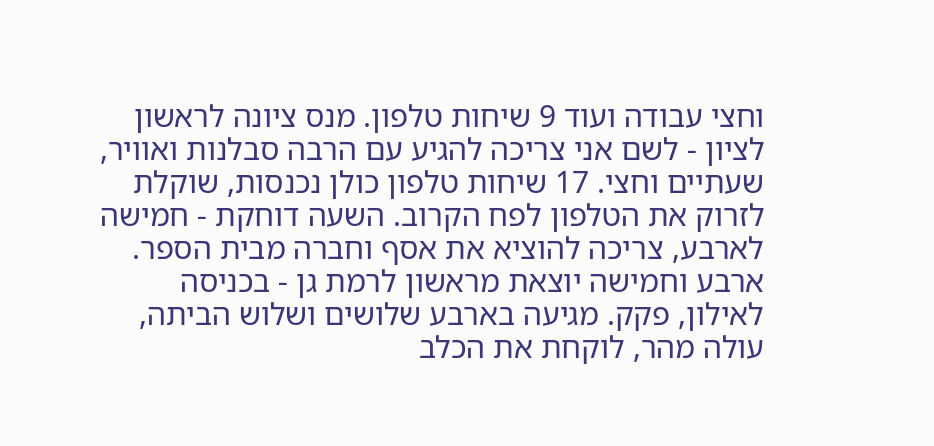וחצי עבודה ועוד 9 שיחות טלפון. מנס ציונה לראשון לציון - לשם אני צריכה להגיע עם הרבה סבלנות ואוויר, שעתיים וחצי. 17 שיחות טלפון כולן נכנסות, שוקלת לזרוק את הטלפון לפח הקרוב. השעה דוחקת - חמישה לארבע, צריכה להוציא את אסף וחברה מבית הספר. ארבע וחמישה יוצאת מראשון לרמת גן - בכניסה לאילון, פקק. מגיעה בארבע שלושים ושלוש הביתה, עולה מהר, לוקחת את הכלב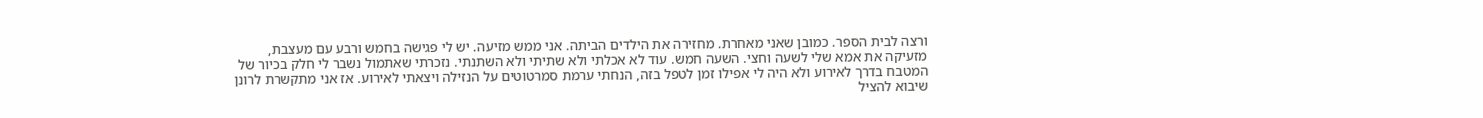ורצה לבית הספר. כמובן שאני מאחרת. מחזירה את הילדים הביתה. אני ממש מזיעה. יש לי פגישה בחמש ורבע עם מעצבת, מזעיקה את אמא שלי לשעה וחצי. השעה חמש. עוד לא אכלתי ולא שתיתי ולא השתנתי. נזכרתי שאתמול נשבר לי חלק בכיור של המטבח בדרך לאירוע ולא היה לי אפילו זמן לטפל בזה, הנחתי ערמת סמרטוטים על הנזילה ויצאתי לאירוע. אז אני מתקשרת לרונן שיבוא להציל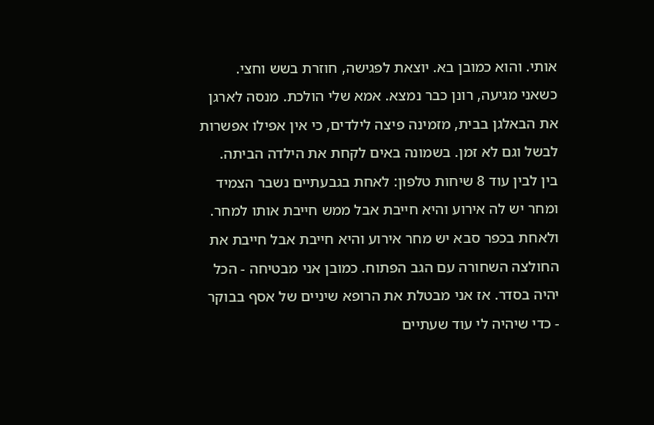אותי. והוא כמובן בא. יוצאת לפגישה, חוזרת בשש וחצי. כשאני מגיעה, רונן כבר נמצא. אמא שלי הולכת. מנסה לארגן את הבאלגן בבית, מזמינה פיצה לילדים, כי אין אפילו אפשרות לבשל וגם לא זמן. בשמונה באים לקחת את הילדה הביתה. בין לבין עוד 8 שיחות טלפון: לאחת בגבעתיים נשבר הצמיד ומחר יש לה אירוע והיא חייבת אבל ממש חייבת אותו למחר. ולאחת בכפר סבא יש מחר אירוע והיא חייבת אבל חייבת את החולצה השחורה עם הגב הפתוח. כמובן אני מבטיחה - הכל יהיה בסדר. אז אני מבטלת את הרופא שיניים של אסף בבוקר - כדי שיהיה לי עוד שעתיים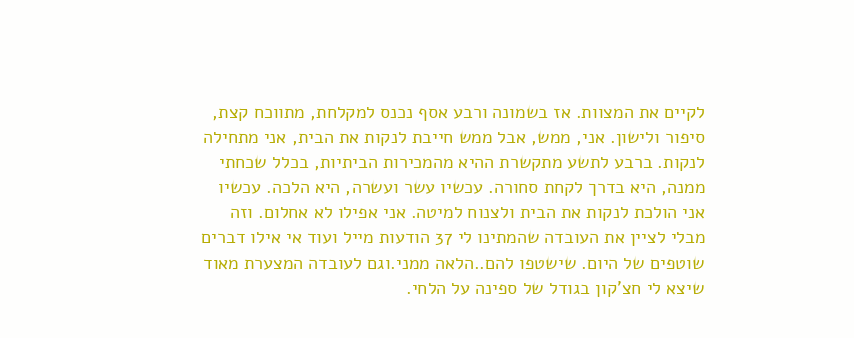לקיים את המצוות. אז בשמונה ורבע אסף נכנס למקלחת, מתווכח קצת, סיפור ולישון. אני, ממש, אבל ממש חייבת לנקות את הבית, אני מתחילה לנקות. ברבע לתשע מתקשרת ההיא מהמכירות הביתיות, בכלל שכחתי ממנה, היא בדרך לקחת סחורה. עכשיו עשר ועשרה, היא הלכה. עכשיו אני הולכת לנקות את הבית ולצנוח למיטה. אני אפילו לא אחלום. וזה מבלי לציין את העובדה שהמתינו לי 37 הודעות מייל ועוד אי אילו דברים שוטפים של היום. שישטפו להם..הלאה ממני.וגם לעובדה המצערת מאוד שיצא לי חצ'קון בגודל של ספינה על הלחי.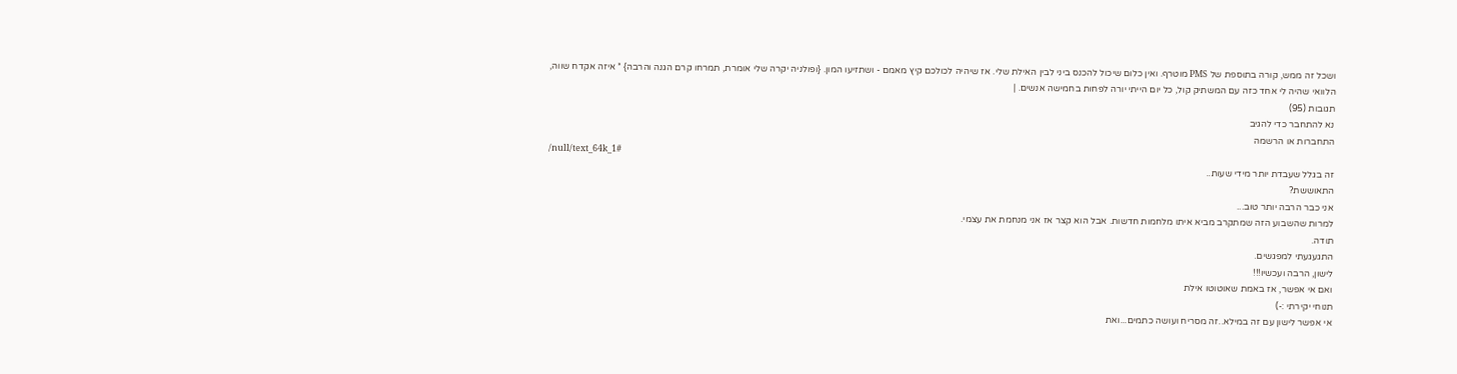ושכל זה ממש, קורה בתוספת של PMS מוטרף. ואין כלום שיכול להכנס ביני לבין האילת שלי. אז שיהיה לכולכם קיץ מאמם - ושתזיעו המון. {ופולניה יקרה שלי אומרת, תמרחו קרם הגנה והרבה} * איזה אקדח שווה, הלוואי שהיה לי אחד כזה עם המשתיק קול, כל יום הייתי יורה לפחות בחמישה אנשים. |
תגובות (95)
נא להתחבר כדי להגיב
התחברות או הרשמה
/null/text_64k_1#
זה בגלל שעבדת יותר מידי שעות..
התאוששת?
אני כבר הרבה יותר טוב...
למרות שהשבוע הזה שמתקרב מביא איתו מלחמות חדשות. אבל הוא קצר אז אני מנחמת את עצמי.
תודה.
התגעגעתי למפגשים.
לישון, הרבה ועכשיו!!!
ואם אי אפשר, אז באמת שאוטוטו אילת
תנוחי יקירתי :-)
אי אפשר לישון עם זה במילא..זה מסריח ועושה כתמים...ואת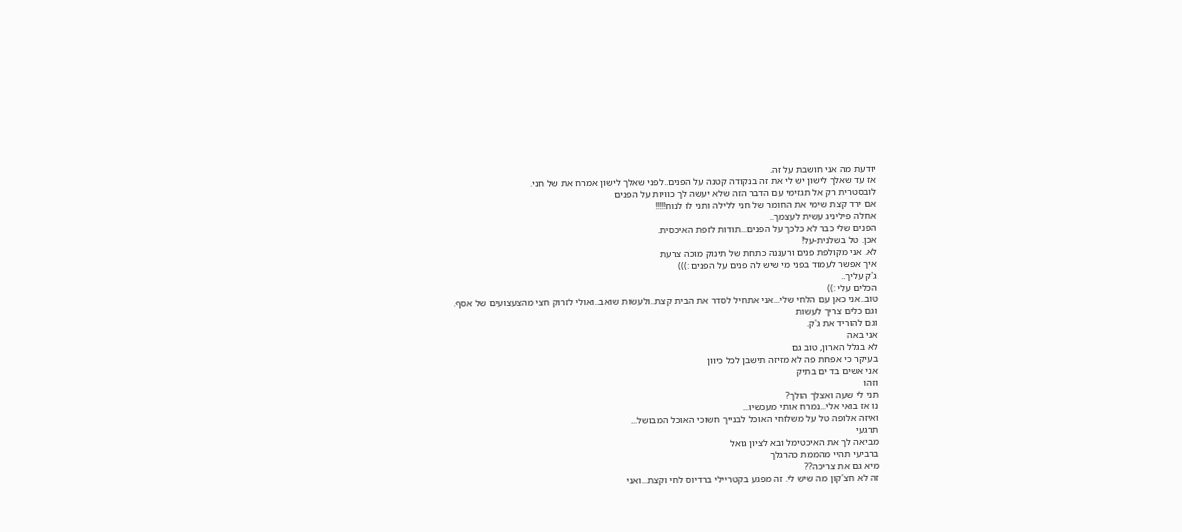יודעת מה אני חושבת על זה.
אז עד שאלך לישון יש לי את זה בנקודה קטנה על הפנים..לפני שאלך לישון אמרח את של חני.
לובסטרית רק אל תגזימי עם הדבר הזה שלא יעשה לך כוויות על הפנים
אם ירד קצת שימי את החומר של חני ללילה ותני לו לנוח!!!!!
אחלה פיליניג עשית לעצמך..
הפנים שלי כבר לא כלכך על הפנים...תודות לזפת האיכסית.
אכן. טל בשלנית-על!
לא. אני מקולפת פנים ורעננה כתחת של תינוק מוכה צרעת
איך אפשר לעמוד בפני מי שיש לה פנים על הפנים :)))
ג'ק עליך..
הכלים עלי :))
טוב..אני כאן עם הלחי שלי...אני אתחיל לסדר את הבית קצת..ולעשות שואב..ואולי לזרוק חצי מהצעצועים של אסף.
וגם כלים צריך לעשות
וגם להוריד את ג'ק.
אני באה
לא בגלל הארון, טוב גם
בעיקר כי אפחת פה לא מזיזה תישבן לכל כיוון
אני אשים בד ים בתיק
וזהו
תני לי שעה ואצלך הולך?
נו אז בואי אלי...נמרח אותי מעכשיו...
ואיזה אלופה טל על משלוחי האוכל לבנייך חשוכי האוכל המבושל...
תרגעי
מביאה לך את האיכטימל ובא לציון גואל
ברביעי תהיי מהממת כהרגלך
מיא גם את צריכה??
זה לא חצ'קון מה שיש לי. זה מפגע בקטריילי ברדיוס לחי וקצת...ואני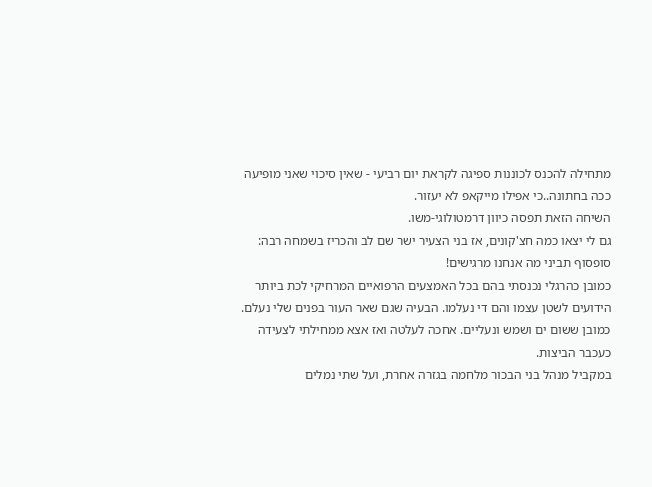מתחילה להכנס לכוננות ספיגה לקראת יום רביעי - שאין סיכוי שאני מופיעה ככה בחתונה..כי אפילו מייקאפ לא יעזור.
השיחה הזאת תפסה כיוון דרמטולוגי-משו.
גם לי יצאו כמה חצ'קונים, אז בני הצעיר ישר שם לב והכריז בשמחה רבה: סופסוף תביני מה אנחנו מרגישים!
כמובן כהרגלי נכנסתי בהם בכל האמצעים הרפואיים המרחיקי לכת ביותר הידועים לשטן עצמו והם די נעלמו. הבעיה שגם שאר העור בפנים שלי נעלם. כמובן ששום ים ושמש ונעליים. אחכה לעלטה ואז אצא ממחילתי לצעידה כעכבר הביצות.
במקביל מנהל בני הבכור מלחמה בגזרה אחרת, ועל שתי נמלים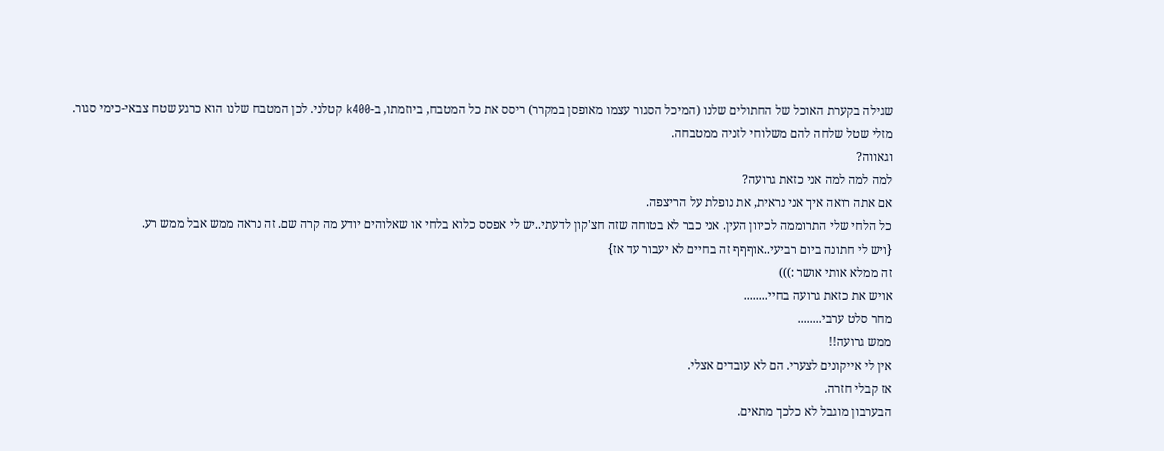שגילה בקערת האוכל של החתולים שלנו (המיכל הסגור עצמו מאופסן במקרר) ריסס את כל המטבח, ביוזמתו, ב-k400 קטלני. לכן המטבח שלנו הוא כרגע שטח צבאי-כימי סגור. מזלי שטל שלחה להם משלוחי לזניה ממטבחה.
וגאווה?
למה למה למה אני כזאת גרועה?
אם אתה רואה איך אני נראית, את נופלת על הריצפה.
כל הלחי שלי התרוממה לכיוון העין. אני כבר לא בטוחה שזה חצ'קון לדעתי..יש לי אפסס כלוא בלחי או שאלוהים יודע מה קרה שם. זה נראה ממש אבל ממש רע.
{ויש לי חתונה ביום רביעי..אוףףף זה בחיים לא יעבור עד אז}
זה ממלא אותי אושר :)))
אויש את כזאת גרועה בחיי........
מחר סלט ערבי........
ממש גרועה!!
אין לי אייקונים לצערי. הם לא עובדים אצלי.
אז קבלי חזרה.
הבערבון מוגבל לא כלכך מתאים.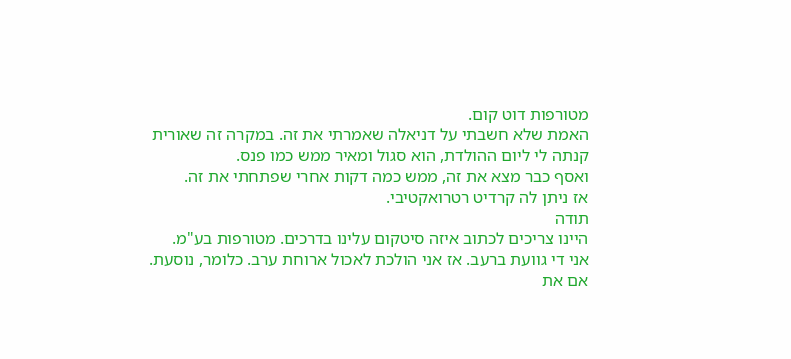מטורפות דוט קום.
האמת שלא חשבתי על דניאלה שאמרתי את זה. במקרה זה שאורית קנתה לי ליום ההולדת, הוא סגול ומאיר ממש כמו פנס.
ואסף כבר מצא את זה, ממש כמה דקות אחרי שפתחתי את זה.
אז ניתן לה קרדיט רטרואקטיבי.
תודה
היינו צריכים לכתוב איזה סיטקום עלינו בדרכים. מטורפות בע"מ.
אני די גוועת ברעב. אז אני הולכת לאכול ארוחת ערב. כלומר, נוסעת.
אם את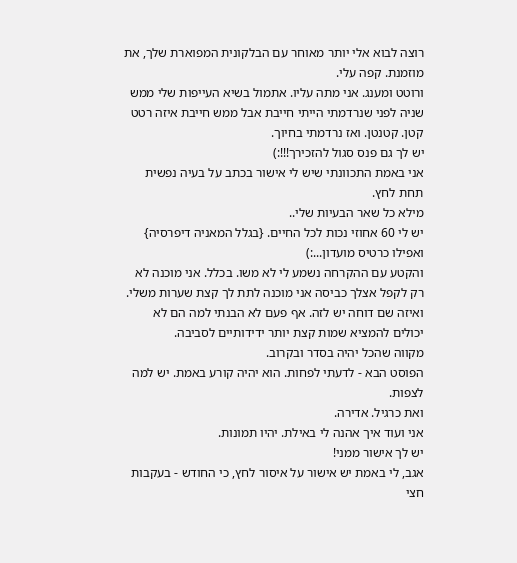רוצה לבוא אלי יותר מאוחר עם הבלקונית המפוארת שלך, את מוזמנת. קפה עלי.
ורוטט ומענג. אני מתה עליו. אתמול בשיא העייפות שלי ממש שניה לפני שנרדמתי הייתי חייבת אבל ממש חייבת איזה רטט קטן. קטנטן. ואז נרדמתי בחיוך.
יש לך גם פנס סגול להזכירך!!!:)
אני באמת התכוונתי שיש לי אישור בכתב על בעיה נפשית תחת לחץ.
מילא כל שאר הבעיות שלי..
יש לי 60 אחוזי נכות לכל החיים. {בגלל המאניה דיפרסיה} ואפילו כרטיס מועדון...:)
והקטע עם ההקרחה נשמע לי לא משו. בכלל. אני מוכנה לא רק לקפל אצלך כביסה אני מוכנה לתת לך קצת שערות משלי.
ואיזה שם דוחה יש לזה. אף פעם לא הבנתי למה הם לא יכולים להמציא שמות קצת יותר ידידותיים לסביבה.
מקווה שהכל יהיה בסדר ובקרוב.
הפוסט הבא - לדעתי לפחות. הוא יהיה קורע באמת. יש למה לצפות.
ואת כרגיל. אדירה.
אני ועוד איך אהנה לי באילת. יהיו תמונות.
יש לך אישור ממני!
אגב, לי באמת יש אישור על איסור לחץ, כי החודש - בעקבות חצי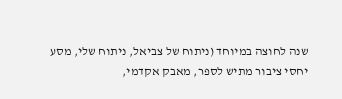שנה לחוצה במיוחד (ניתוח של צביאל, ניתוח שלי, מסע יחסי ציבור מתיש לספר, מאבק אקדמי,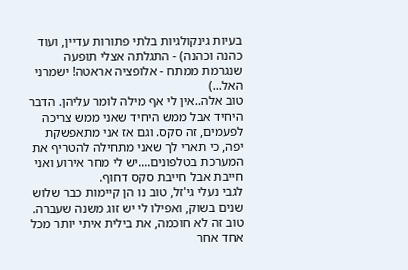בעיות גינקולגיות בלתי פתורות עדיין, ועוד כהנה וכהנה) - התגלתה אצלי תופעה שנגרמת ממתח - אלופציה אראטה! ישמרני האל...)
טוב אלה..אין לי אף מילה לומר עליהן. הדבר היחיד אבל ממש היחיד שאני ממש צריכה לפעמים, זה סקס. וגם אז אני מתאפשקת יפה, כי תארי לך שאני מתחילה להטריף את המערכת בטלפונים....יש לי מחר אירוע ואני חייבת אבל חייבת סקס דחוף.
לגבי נעלי גי'זל, טוב נו הן קיימות כבר שלוש שנים בשוק, ואפילו לי יש זוג משנה שעברה.
טוב זה לא חוכמה, את בילית איתי יותר מכל אחד אחר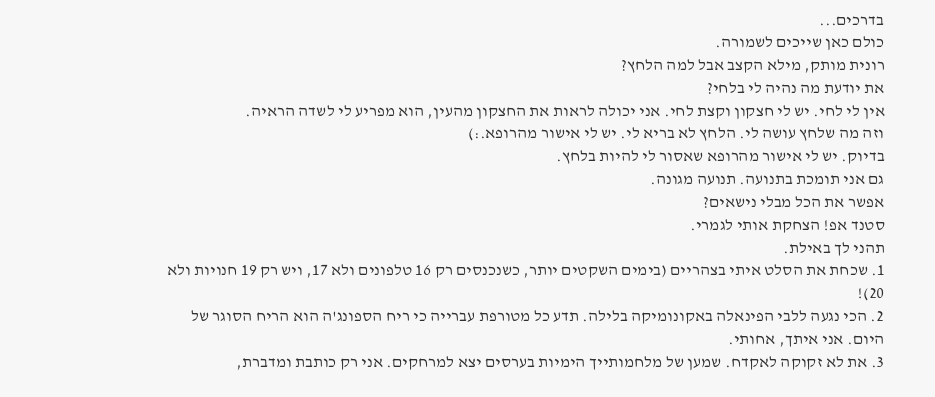בדרכים...
כולם כאן שייכים לשמורה.
רונית מותק, מילא הקצב אבל למה הלחץ?
את יודעת מה נהיה לי בלחי?
אין לי לחי. יש לי חצקון וקצת לחי. אני יכולה לראות את החצקון מהעין, הוא מפריע לי לשדה הראיה.
וזה מה שלחץ עושה לי. הלחץ לא בריא לי. יש לי אישור מהרופא.:)
בדיוק. יש לי אישור מהרופא שאסור לי להיות בלחץ.
גם אני תומכת בתנועה. תנועה מגונה.
אפשר את הכל מבלי נישאים?
סטנד אפ! הצחקת אותי לגמרי.
תהני לך באילת.
1. שכחת את הסלט איתי בצהריים (בימים השקטים יותר, כשנכנסים רק 16 טלפונים ולא 17, ויש רק 19 חנויות ולא 20)!
2. הכי נגעה ללבי הפינאלה באקונומיקה בלילה. תדע כל מטורפת עברייה כי ריח הספונג'ה הוא הריח הסוגר של היום. אני איתך, אחותי.
3. את לא זקוקה לאקדח. שמען של מלחמותייך הימיות בערסים יצא למרחקים. אני רק כותבת ומדברת,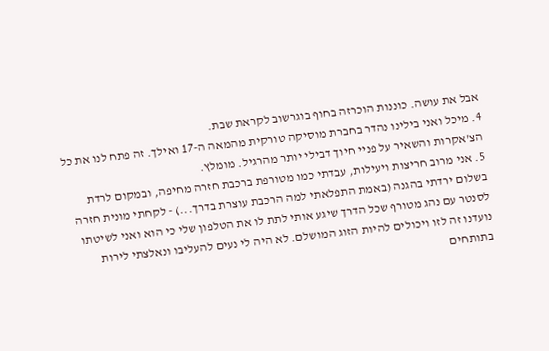אבל את עושה. כוננות הוכרזה בחוף בוגרשוב לקראת שבת.
4. מיכל ואני בילינו נהדר בחברת מוסיקה טורקית מהמאה ה-17 ואילך. זה פתח לנו את כל הצ'אקרות והשאיר על פניי חיוך דבילי יותר מהרגיל. מומלץ.
5. אני מרוב חריצות ויעילות, עבדתי כמו מטורפת ברכבת חזרה מחיפה, ובמקום לרדת בשלום ירדתי בהגנה (באמת התפלאתי למה הרכבת עוצרת בדרך...) - לקחתי מונית חזרה לסנטר עם נהג מטורף שכל הדרך שיגע אותי לתת לו את הטלפון שלי כי הוא ואני לשיטתו נועדנו זה לזו ויכולים להיות הזוג המושלם. לא היה לי נעים להעליבו ונאלצתי לירות בתותחים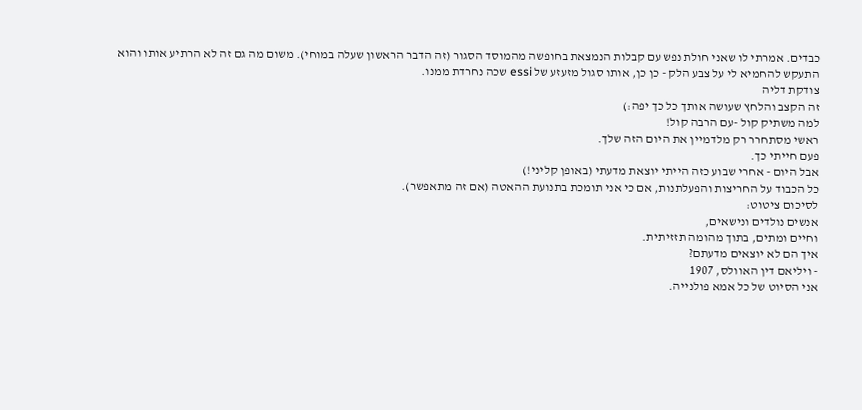כבדים. אמרתי לו שאני חולת נפש עם קבלות הנמצאת בחופשה מהמוסד הסגור (זה הדבר הראשון שעלה במוחי). משום מה גם זה לא הרתיע אותו והוא התעקש להחמיא לי על צבע הלק - כן כן, אותו סגול מזעזע של essi שכה נחרדת ממנו.
צודקת דליה
זה הקצב והלחץ שעושה אותך כל כך יפה:)
למה משתיק קול -עם הרבה קול!
ראשי מסתחרר רק מלדמיין את היום הזה שלך.
פעם חייתי כך.
אבל היום - אחרי שבוע כזה הייתי יוצאת מדעתי (באופן קליני!)
כל הכבוד על החריצות והפעלתנות, אם כי אני תומכת בתנועת ההאטה (אם זה מתאפשר).
לסיכום ציטוט:
אנשים נולדים ונישאים,
וחיים ומתים, בתוך מהומה תזזיתית.
איך הם לא יוצאים מדעתם?
- ויליאם דין האוולס, 1907
אני הסיוט של כל אמא פולנייה.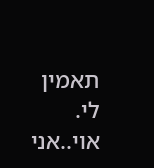תאמין לי.
אוי..אני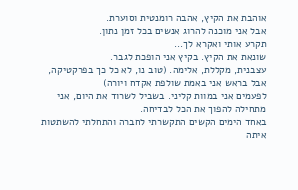אוהבת את הקיץ, אהבה רומנטית וסוערת.
אבל אני מוכנה להרוג אנשים בכל זמן נתון.
תקרע אותי ואקרא לך...
שונאת את הקיץ. בקיץ אני הופכת לגבר.
עצבנית, מקללת, אלימה. (טוב נו, לא כל כך בפרקטיקה, אבל בראש אני באמת שולפת אקדח ויורה)
לפעמים אני במוות קליני. בשביל לשרוד את היום, אני מתחילה להפוך את הכל לבדיחה.
באחד הימים הקשים התקשרתי לחברה והתחלתי להשתטות איתה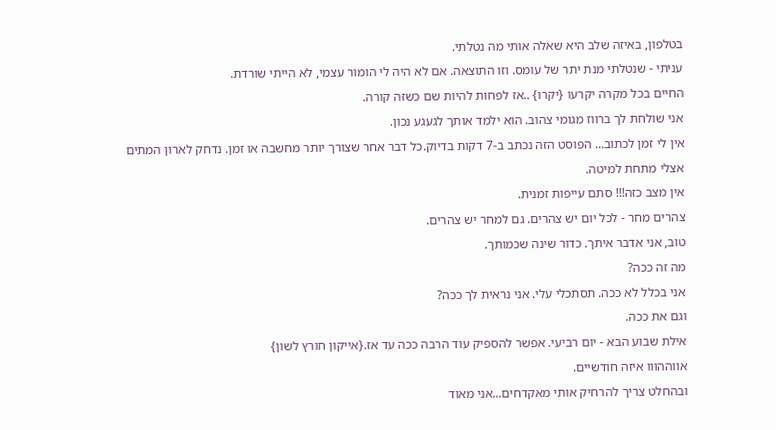בטלפון, באיזה שלב היא שאלה אותי מה נטלתי.
עניתי - שנטלתי מנת יתר של עומס. וזו התוצאה. אם לא היה לי הומור עצמי, לא הייתי שורדת.
החיים בכל מקרה יקרעו {יקרו} ..אז לפחות להיות שם כשזה קורה.
אני שולחת לך ברווז מגומי צהוב. הוא ילמד אותך לגעגע נכון.
אין לי זמן לכתוב... הפוסט הזה נכתב ב-7 דקות בדיוק.כל דבר אחר שצורך יותר מחשבה או זמן. נדחק לארון המתים אצלי מתחת למיטה.
אין מצב כזה!!! סתם עייפות זמנית.
צהרים מחר - לכל יום יש צהרים. גם למחר יש צהרים.
טוב, אני אדבר איתך. כדור שינה שכמותך.
מה זה ככה?
אני בכלל לא ככה. תסתכלי עלי. אני נראית לך ככה?
וגם את ככה.
אילת שבוע הבא - יום רביעי. אפשר להספיק עוד הרבה ככה עד אז.{אייקון חורץ לשון}
אווההווו איזה חודשיים.
ובהחלט צריך להרחיק אותי מאקדחים...אני מאוד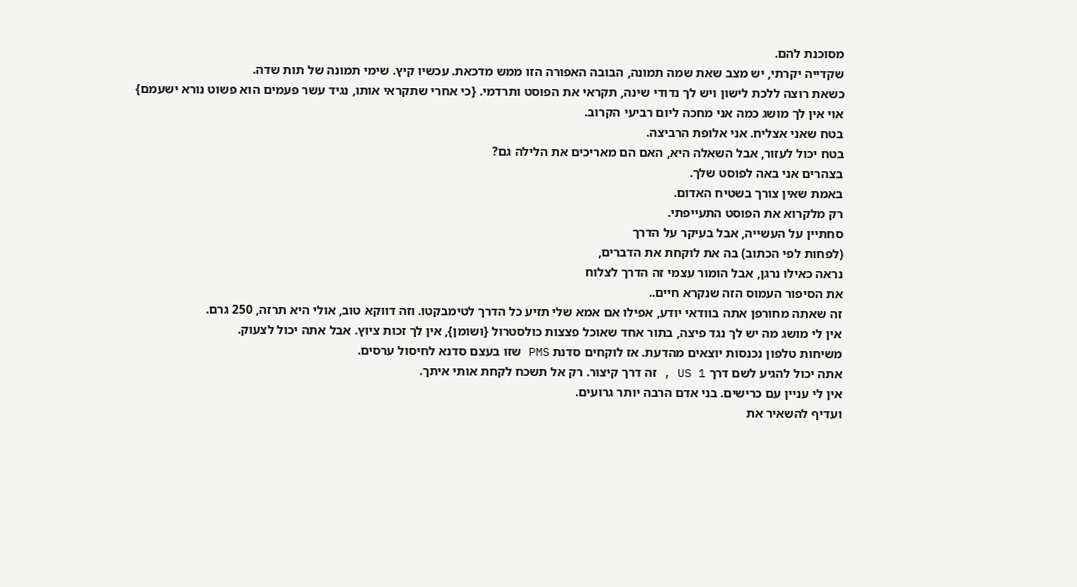מסוכנת להם.
שקדייה יקרתי, יש מצב שאת שמה תמונה, הבובה האפורה הזו ממש מדכאת. עכשיו קיץ. שימי תמונה של תות שדה.
כשאת רוצה ללכת לישון ויש לך נדודי שינה, תקראי את הפוסט ותרדמי. {כי אחרי שתקראי אותו, נגיד עשר פעמים הוא פשוט נורא ישעמם}
אוי אין לך מושג כמה אני מחכה ליום רביעי הקרוב.
בטח שאני אצליח. אני אלופת הרביצה.
בטח יכול לעזור, אבל השאלה היא, האם הם מאריכים את הלילה גם?
בצהרים אני באה לפוסט שלך.
באמת שאין צורך בשטיח האדום.
רק מלקרוא את הפוסט התעייפתי.
סחתיין על העשייה, אבל בעיקר על הדרך
(לפחות לפי הכתוב) בה את לוקחת את הדברים,
נראה כאילו נרגן, אבל הומור עצמי זה הדרך לצלוח
את הסיפור העמוס הזה שנקרא חיים..
זה שאתה מחורפן אתה בוודאי יודע, אפילו אם אמא שלי תזיע כל הדרך לטימבקטו. וזה דווקא טוב, אולי היא תרזה, 250 גרם.
אין לי מושג מה יש לך נגד פיצה, בתור אחד שאוכל פצצות כולסטרול {ושומן}, אין לך זכות ציוץ. אבל אתה יכול לצעוק.
משיחות טלפון נכנסות יוצאים מהדעת. אז לוקחים סדנת PMS שזו בעצם סדנא לחיסול ערסים.
אתה יכול להגיע לשם דרך US 1 , זה דרך קיצור. רק אל תשכח לקחת אותי איתך.
אין לי עניין עם כרישים. בני אדם הרבה יותר גרועים.
ועדיף להשאיר את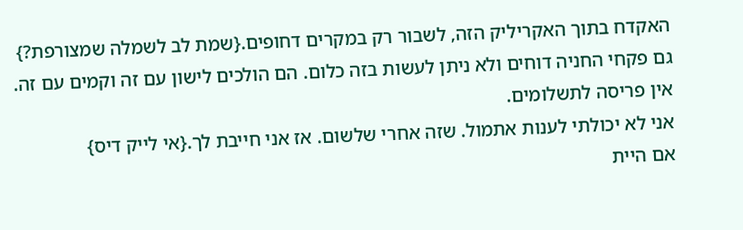האקדח בתוך האקריליק הזה, לשבור רק במקרים דחופים.{שמת לב לשמלה שמצורפת?}
גם פקחי החניה דוחים ולא ניתן לעשות בזה כלום. הם הולכים לישון עם זה וקמים עם זה. אין פריסה לתשלומים.
אני לא יכולתי לענות אתמול. שזה אחרי שלשום. אז אני חייבת לך.{אי לייק דיס}
אם היית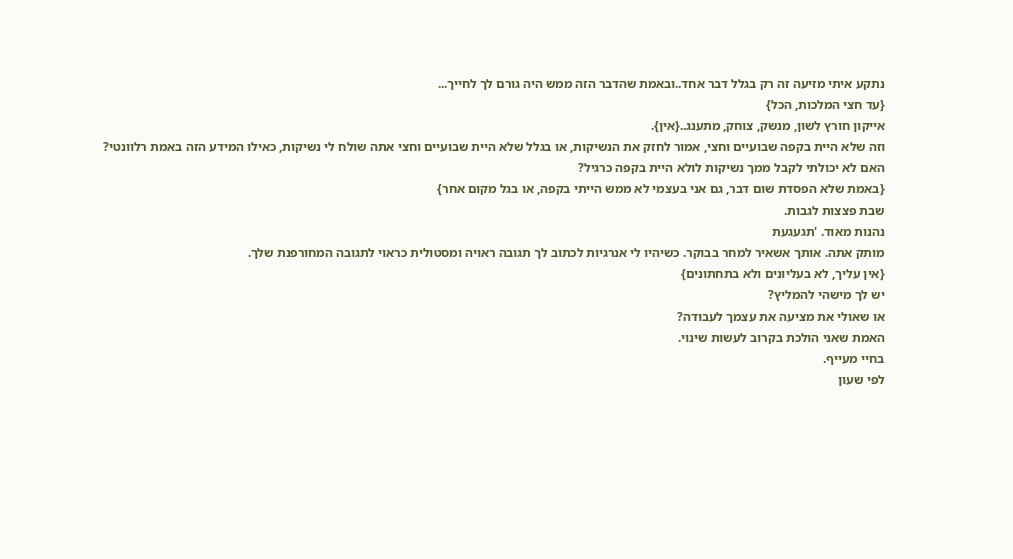נתקע איתי מזיעה זה רק בגלל דבר אחד..ובאמת שהדבר הזה ממש היה גורם לך לחייך...
{עד חצי המלכות, הכל}
אייקון חורץ לשון, מנשק, צוחק, מתענג..{אין}.
וזה שלא היית בקפה שבועיים וחצי, אמור לחזק את הנשיקות, או בגלל שלא היית שבועיים וחצי אתה שולח לי נשיקות, כאילו המידע הזה באמת רלוונטי?
האם לא יכולתי לקבל ממך נשיקות לולא היית בקפה כרגיל?
{באמת שלא הפסדת שום דבר, גם אני בעצמי לא ממש הייתי בקפה, או בגל מקום אחר}
שבת פצצות לגבות.
נהנות מאוד. 'תגעגעת
מותק אתה. אותך אשאיר למחר בבוקר. כשיהיו לי אנרגיות לכתוב לך תגובה ראויה ומסטולית כראוי לתגובה המחורפנת שלך.
{אין עליך, לא בעליונים ולא בתחתונים}
יש לך מישהי להמליץ?
או שאולי את מציעה את עצמך לעבודה?
האמת שאני הולכת בקרוב לעשות שינוי.
בחיי מעייף.
לפי שעון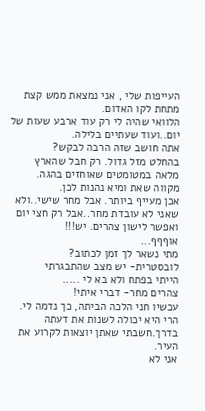העייפות שלי , אני נמצאת ממש קצת מתחת לקו האדום.
הלוואי שהיה לי רק עוד ארבע שעות של יום..ועוד שעתיים בלילה.
אתה חושב שזה הרבה לבקש?
בהחלט מזל גדול. רק חבל שהארץ מלאה במטומטים שאוחזים בהגה.
מקווה שאת ומיא נהנות לכן.
אכן מעייף ביותר. אבל מחר שישי..ולא שאני לא עובדת מחר..אבל רק חצי יום ואפשר לישון צהרים. יש!!!
אוףףף...
מתי נשאר לך זמן לכתוב?
לובסטרית- יש מצב שהתבגרתי
הייתי בפתח ולא בא לי .....
צהרים מחר- דברי איתי!
עכשיו חני הלכה הביתה, כך נדמה לי. הרי היא יכולה לשנות את דעתה בדרך.חשבתי שאתן יוצאות לקרוע את העיר.
אני לא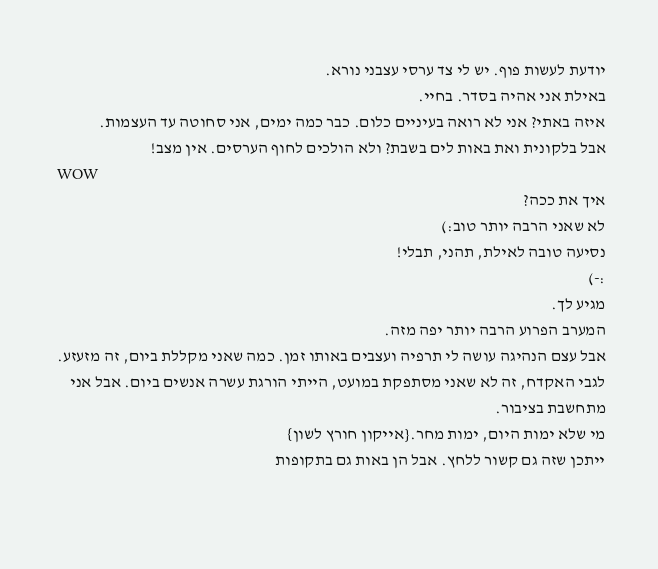יודעת לעשות פוף. יש לי צד ערסי עצבני נורא.
באילת אני אהיה בסדר. בחיי.
איזה באתי? אני לא רואה בעיניים כלום. כבר כמה ימים, אני סחוטה עד העצמות.
אבל בלקונית ואת באות לים בשבת? ולא הולכים לחוף הערסים. אין מצב!
WOW
איך את ככה?
לא שאני הרבה יותר טוב:)
נסיעה טובה לאילת, תהני, תבלי!
:-)
מגיע לך.
המערב הפרוע הרבה יותר יפה מזה.
אבל עצם הנהיגה עושה לי תרפיה ועצבים באותו זמן. כמה שאני מקללת ביום, זה מזעזע.
לגבי האקדח, זה לא שאני מסתפקת במועט, הייתי הורגת עשרה אנשים ביום. אבל אני מתחשבת בציבור.
מי שלא ימות היום, ימות מחר.{אייקון חורץ לשון}
ייתכן שזה גם קשור ללחץ. אבל הן באות גם בתקופות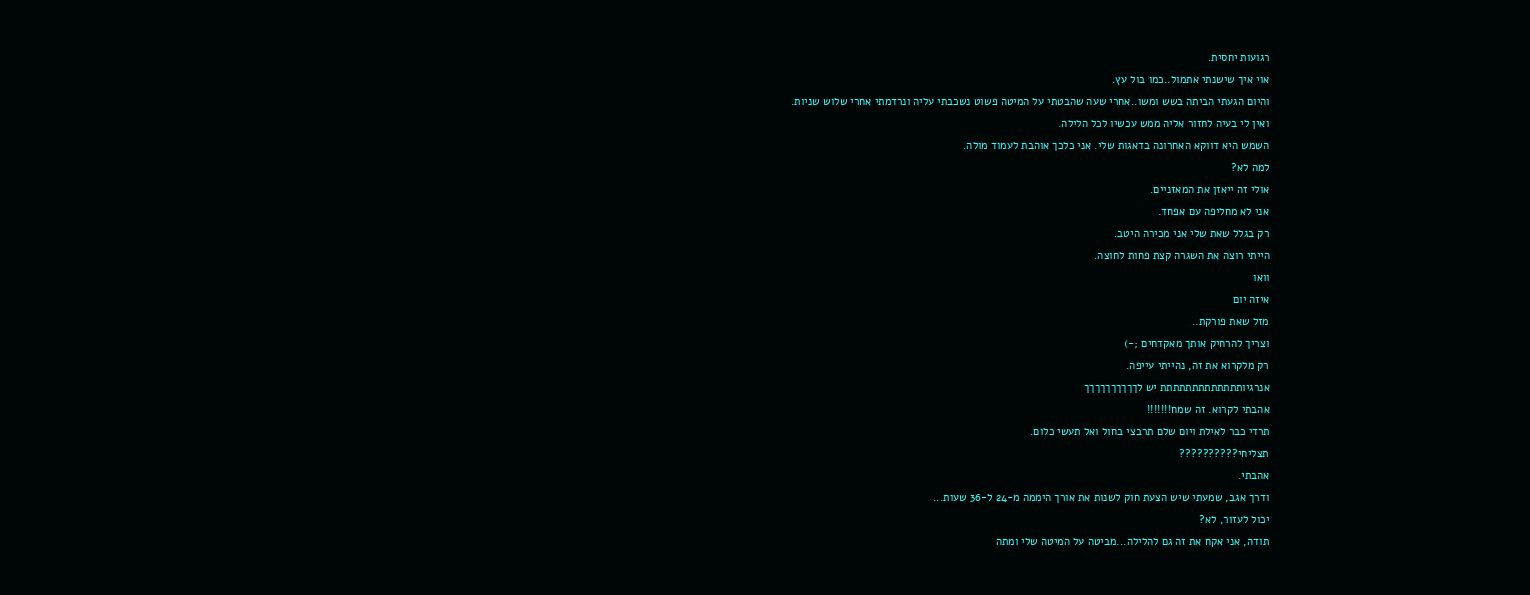רגועות יחסית.
אוי איך שישנתי אתמול..כמו בול עץ.
והיום הגעתי הביתה בשש ומשו..אחרי שעה שהבטתי על המיטה פשוט נשכבתי עליה ונרדמתי אחרי שלוש שניות.
ואין לי בעיה לחזור אליה ממש עכשיו לכל הלילה.
השמש היא דווקא האחרונה בדאגות שלי. אני כלכך אוהבת לעמוד מולה.
למה לא?
אולי זה ייאזן את המאזניים.
אני לא מחליפה עם אפחד.
רק בגלל שאת שלי אני מכירה היטב.
הייתי רוצה את השגרה קצת פחות לחוצה.
וואו
איזה יום
מזל שאת פורקת..
וצריך להרחיק אותך מאקדחים ;-)
רק מלקרוא את זה, נהייתי עייפה.
אנרגיותתתתתתתתתתתתת יש לךךךךךךךךךך
אהבתי לקרוא. זה שמח!!!!!!!
תרדי כבר לאילת ויום שלם תרבצי בחול ואל תעשי כלום.
תצליחי??????????
אהבתי.
ודרך אגב, שמעתי שיש הצעת חוק לשנות את אורך היממה מ-24 ל-36 שעות...
יכול לעזור, לא?
תודה, אני אקח את זה גם להלילה...מביטה על המיטה שלי ומתה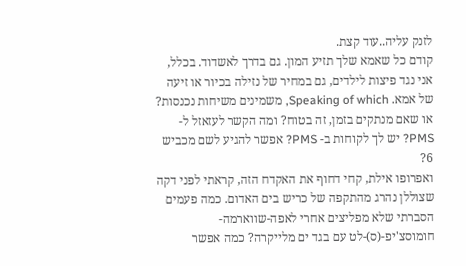לזנק עליה..עוד קצת.
קודם כל שאמא שלך תזיע המון. גם בדרך לאשדוד. בכלל, אני נגד פיצות לילדים, גם במחיר של נזילה בכיור או זיעה של אמא. Speaking of which, משמינים משיחות נכנסות? או שאם מנתקים בזמן, זה בטוח? ומה הקשר לעזאזל ל- PMS? יש לך לקוחות ב- PMS? אפשר להגיע לשם מכביש 6?
ואפרופו אילת, קחי דחוף את האקדח הזה, קראתי לפני דקה שצוללן נהרג מהתקפה של כריש בים האדום. כמה פעמים הסברתי שלא מפליצים אחרי לאפה-שווארמה-חומוסצ'יפ-(ס)-לט עם בגד ים מלייקרה? כמה אפשר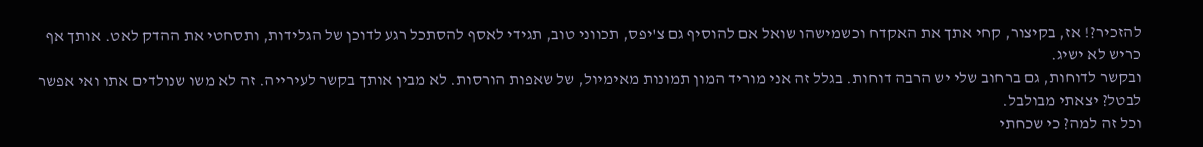להזכיר?! אז, בקיצור, קחי אתך את האקדח וכשמישהו שואל אם להוסיף גם צ'יפס, תכווני טוב, תגידי לאסף להסתכל רגע לדוכן של הגלידות, ותסחטי את ההדק לאט. אותך אף כריש לא ישיג.
ובקשר לדוחות, גם ברחוב שלי יש הרבה דוחות. בגלל זה אני מוריד המון תמונות מאימיול, של שאפות הורסות. לא מבין אותך בקשר לעירייה. זה לא משו שנולדים אתו ואי אפשר לבטל? יצאתי מבולבל.
וכל זה למה? כי שכחתי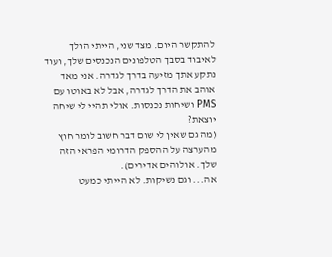להתקשר היום. מצד שני, הייתי הולך לאיבוד בסבך הטלפונים הנכנסים שלך, ועוד נתקע אתך מזיעה בדרך לגדרה. אני מאד אוהב את הדרך לגדרה, אבל לא באוטו עם PMS ושיחות נכנסות. אולי תהיי לי שיחה יוצאת?
(מה גם שאין לי שום דבר חשוב לומר חוץ מהערצה על ההספק הדרומי הפראי הזה שלך. אולוהים אדירים).
אה... וגם נשיקות. לא הייתי כמעט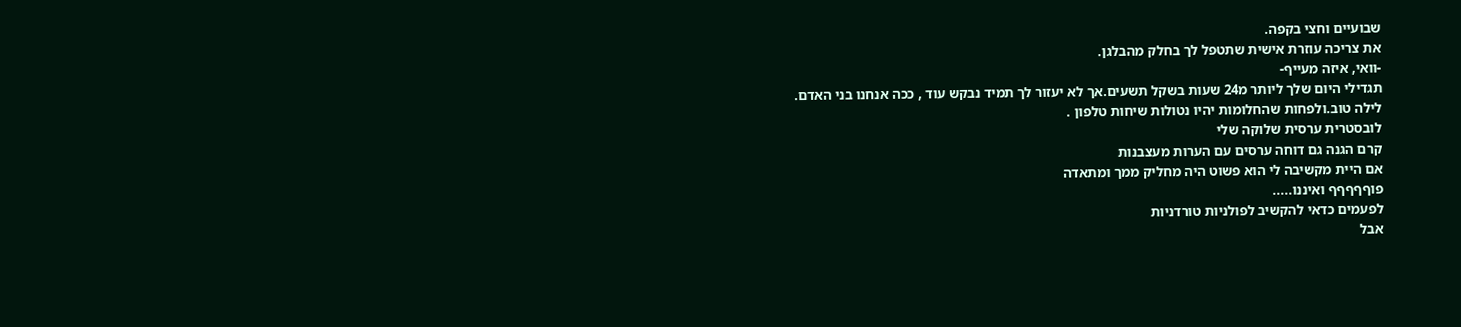שבועיים וחצי בקפה.
את צריכה עוזרת אישית שתטפל לך בחלק מהבלגן.
-וואי, איזה מעייף-
תגדילי היום שלך ליותר מ24 שעות בשקל תשעים.אך לא יעזור לך תמיד נבקש עוד , ככה אנחנו בני האדם.
לילה טוב.ולפחות שהחלומות יהיו נטולות שיחות טלפון .
לובסטרית ערסית שלוקה שלי
קרם הגנה גם דוחה ערסים עם הערות מעצבנות
אם היית מקשיבה לי הוא פשוט היה מחליק ממך ומתאדה
פוףףףףף ואיננו.....
לפעמים כדאי להקשיב לפולניות טורדניות
אבל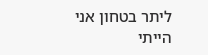ליתר בטחון אני הייתי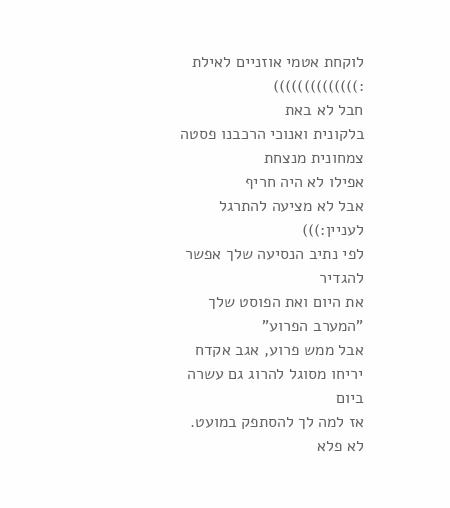לוקחת אטמי אוזניים לאילת :))))))))))))))
חבל לא באת
בלקונית ואנוכי הרכבנו פסטה צמחונית מנצחת
אפילו לא היה חריף
אבל לא מציעה להתרגל לעניין:)))
לפי נתיב הנסיעה שלך אפשר להגדיר
את היום ואת הפוסט שלך "המערב הפרוע"
אבל ממש פרוע, אגב אקדח יריחו מסוגל להרוג גם עשרה ביום
אז למה לך להסתפק במועט.
לא פלא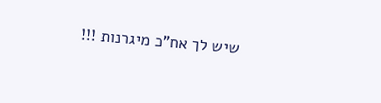שיש לך אח"כ מיגרנות !!!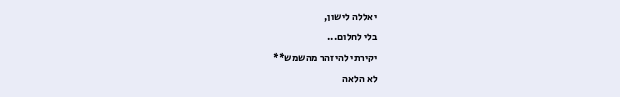יאללה לישון,
בלי לחלום...
יקירתי להיזהר מהשמש**
לא הלאה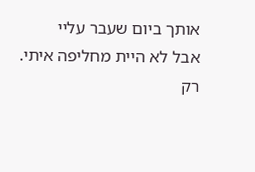אותך ביום שעבר עליי
אבל לא היית מחליפה איתי.
רק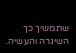שתמשיך כך השיגרה והעשיה.